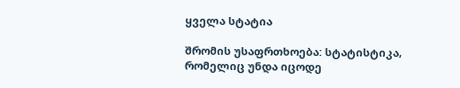ყველა სტატია

შრომის უსაფრთხოება: სტატისტიკა, რომელიც უნდა იცოდე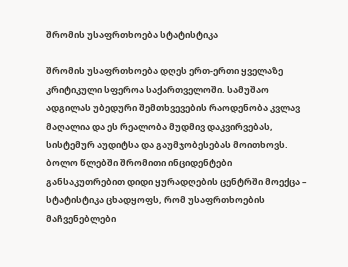შრომის უსაფრთხოება სტატისტიკა

შრომის უსაფრთხოება დღეს ერთ-ერთი ყველაზე კრიტიკული სფეროა საქართველოში. სამუშაო ადგილას უბედური შემთხვევების რაოდენობა კვლავ მაღალია და ეს რეალობა მუდმივ დაკვირვებას, სისტემურ აუდიტსა და გაუმჯობესებას მოითხოვს. ბოლო წლებში შრომითი ინციდენტები განსაკუთრებით დიდი ყურადღების ცენტრში მოექცა – სტატისტიკა ცხადყოფს, რომ უსაფრთხოების მაჩვენებლები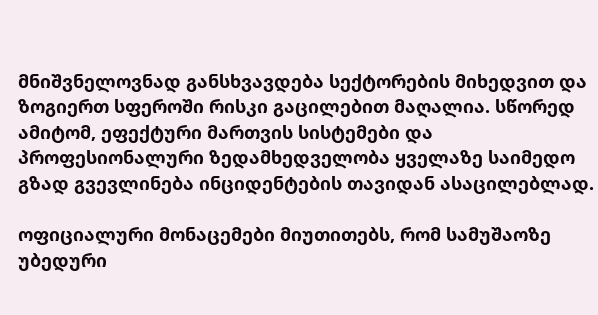მნიშვნელოვნად განსხვავდება სექტორების მიხედვით და ზოგიერთ სფეროში რისკი გაცილებით მაღალია. სწორედ ამიტომ, ეფექტური მართვის სისტემები და პროფესიონალური ზედამხედველობა ყველაზე საიმედო გზად გვევლინება ინციდენტების თავიდან ასაცილებლად.

ოფიციალური მონაცემები მიუთითებს, რომ სამუშაოზე უბედური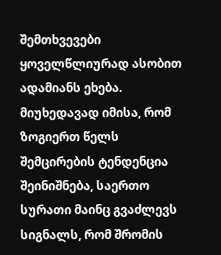შემთხვევები ყოველწლიურად ასობით ადამიანს ეხება. მიუხედავად იმისა, რომ ზოგიერთ წელს შემცირების ტენდენცია შეინიშნება, საერთო სურათი მაინც გვაძლევს სიგნალს, რომ შრომის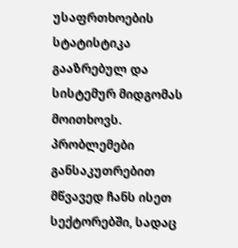უსაფრთხოების სტატისტიკა გააზრებულ და სისტემურ მიდგომას მოითხოვს. პრობლემები განსაკუთრებით მწვავედ ჩანს ისეთ სექტორებში, სადაც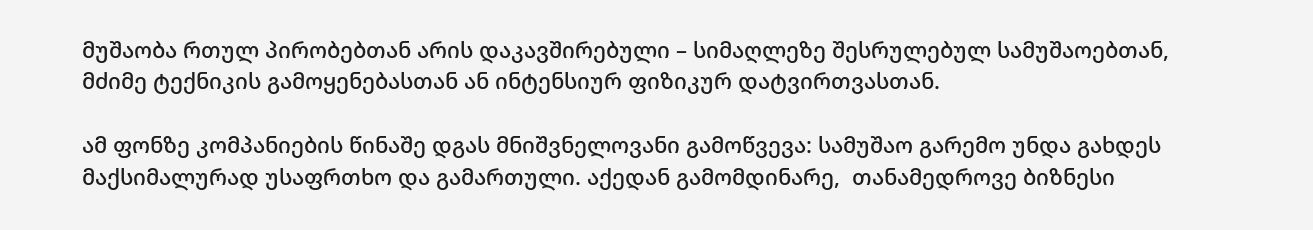მუშაობა რთულ პირობებთან არის დაკავშირებული – სიმაღლეზე შესრულებულ სამუშაოებთან, მძიმე ტექნიკის გამოყენებასთან ან ინტენსიურ ფიზიკურ დატვირთვასთან.

ამ ფონზე კომპანიების წინაშე დგას მნიშვნელოვანი გამოწვევა: სამუშაო გარემო უნდა გახდეს მაქსიმალურად უსაფრთხო და გამართული. აქედან გამომდინარე,  თანამედროვე ბიზნესი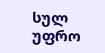სულ უფრო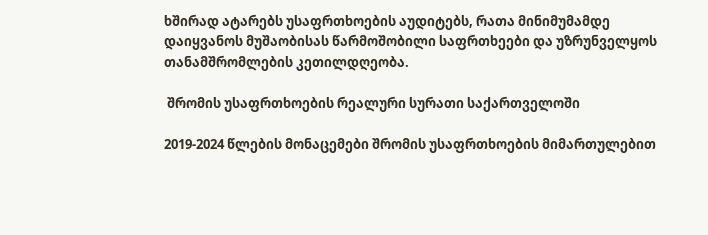ხშირად ატარებს უსაფრთხოების აუდიტებს, რათა მინიმუმამდე დაიყვანოს მუშაობისას წარმოშობილი საფრთხეები და უზრუნველყოს თანამშრომლების კეთილდღეობა.

 შრომის უსაფრთხოების რეალური სურათი საქართველოში

2019-2024 წლების მონაცემები შრომის უსაფრთხოების მიმართულებით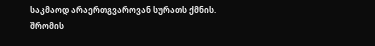საკმაოდ არაერთგვაროვან სურათს ქმნის. შრომის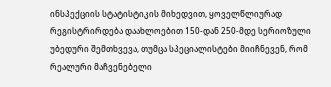ინსპექციის სტატისტიკის მიხედვით, ყოველწლიურად რეგისტრირდება დაახლოებით 150-დან 250-მდე სერიოზული უბედური შემთხვევა, თუმცა სპეციალისტები მიიჩნევენ, რომ რეალური მაჩვენებელი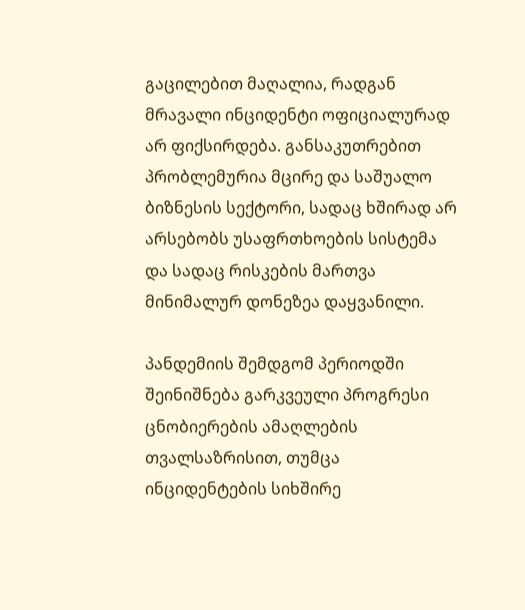გაცილებით მაღალია, რადგან მრავალი ინციდენტი ოფიციალურად არ ფიქსირდება. განსაკუთრებით პრობლემურია მცირე და საშუალო ბიზნესის სექტორი, სადაც ხშირად არ არსებობს უსაფრთხოების სისტემა და სადაც რისკების მართვა მინიმალურ დონეზეა დაყვანილი.

პანდემიის შემდგომ პერიოდში შეინიშნება გარკვეული პროგრესი ცნობიერების ამაღლების თვალსაზრისით, თუმცა ინციდენტების სიხშირე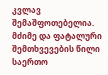კვლავ შემაშფოთებელია. მძიმე და ფატალური შემთხვევების წილი საერთო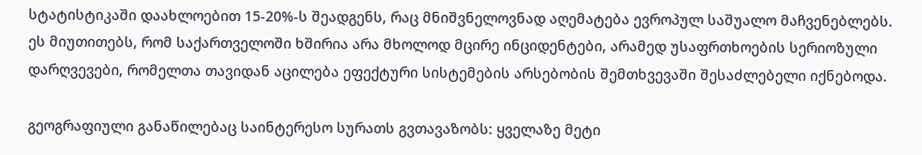სტატისტიკაში დაახლოებით 15-20%-ს შეადგენს, რაც მნიშვნელოვნად აღემატება ევროპულ საშუალო მაჩვენებლებს. ეს მიუთითებს, რომ საქართველოში ხშირია არა მხოლოდ მცირე ინციდენტები, არამედ უსაფრთხოების სერიოზული დარღვევები, რომელთა თავიდან აცილება ეფექტური სისტემების არსებობის შემთხვევაში შესაძლებელი იქნებოდა.

გეოგრაფიული განაწილებაც საინტერესო სურათს გვთავაზობს: ყველაზე მეტი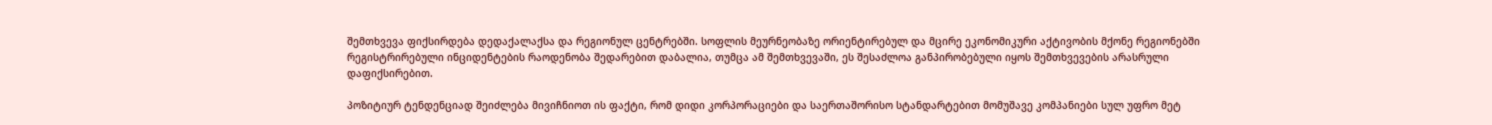შემთხვევა ფიქსირდება დედაქალაქსა და რეგიონულ ცენტრებში. სოფლის მეურნეობაზე ორიენტირებულ და მცირე ეკონომიკური აქტივობის მქონე რეგიონებში რეგისტრირებული ინციდენტების რაოდენობა შედარებით დაბალია, თუმცა ამ შემთხვევაში, ეს შესაძლოა განპირობებული იყოს შემთხვევების არასრული დაფიქსირებით.

პოზიტიურ ტენდენციად შეიძლება მივიჩნიოთ ის ფაქტი, რომ დიდი კორპორაციები და საერთაშორისო სტანდარტებით მომუშავე კომპანიები სულ უფრო მეტ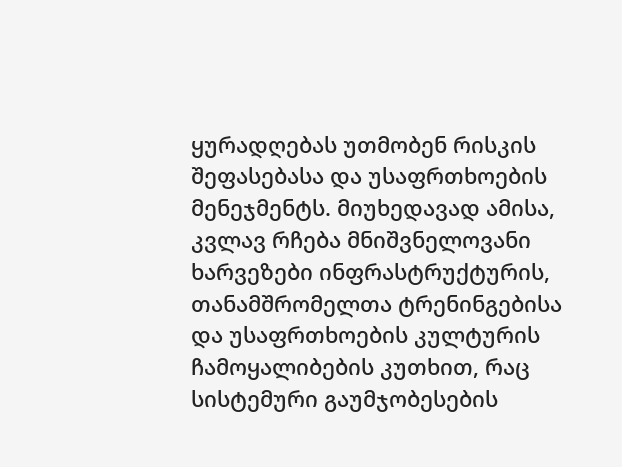ყურადღებას უთმობენ რისკის შეფასებასა და უსაფრთხოების მენეჯმენტს. მიუხედავად ამისა, კვლავ რჩება მნიშვნელოვანი ხარვეზები ინფრასტრუქტურის, თანამშრომელთა ტრენინგებისა და უსაფრთხოების კულტურის ჩამოყალიბების კუთხით, რაც სისტემური გაუმჯობესების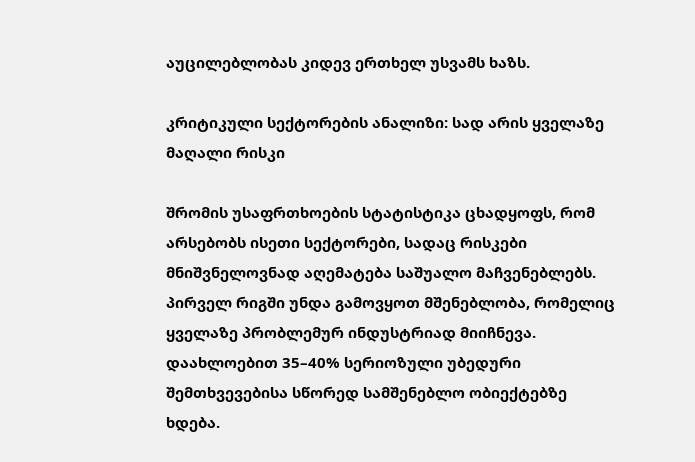აუცილებლობას კიდევ ერთხელ უსვამს ხაზს.

კრიტიკული სექტორების ანალიზი: სად არის ყველაზე მაღალი რისკი

შრომის უსაფრთხოების სტატისტიკა ცხადყოფს, რომ არსებობს ისეთი სექტორები, სადაც რისკები მნიშვნელოვნად აღემატება საშუალო მაჩვენებლებს. პირველ რიგში უნდა გამოვყოთ მშენებლობა, რომელიც ყველაზე პრობლემურ ინდუსტრიად მიიჩნევა. დაახლოებით 35–40% სერიოზული უბედური შემთხვევებისა სწორედ სამშენებლო ობიექტებზე ხდება.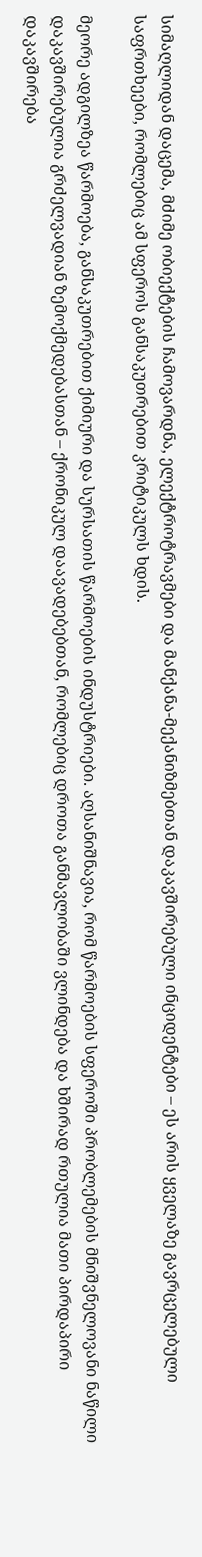სიმაღლიდან დაცემა, მძიმე ობიექტების ჩამოვარდნა, ელექტროტრავმები და მანქანა-მექანიზმებთან დაკავშირებული ინციდენტები – ეს არის ყველაზე გავრცელებული საფრთხეები, რომლებიც ამ სფეროს განსაკუთრებით კრიტიკულს ხდის.

მეორე ადგილზეა წარმოება, განსაკუთრებით ქიმიური და სურსათის წარმოების ინდუსტრიები. აღსანიშნავია, რომ წარმოების სფეროში პრობლემების მნიშვნელოვანი ნაწილი დაკავშირებულია გრძელვადიან ზემოქმედებასთან – ქრონიკულ დაავადებებთან, რომლებიც დროთა განმავლობაში ვლინდება და ხშირად რთულია მათი პირდაპირი დაკავშირება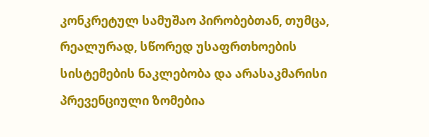კონკრეტულ სამუშაო პირობებთან, თუმცა, რეალურად, სწორედ უსაფრთხოების სისტემების ნაკლებობა და არასაკმარისი პრევენციული ზომებია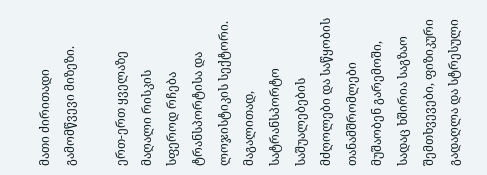მათი ძირითადი გამომწვევი მიზეზი.

ერთ-ერთ ყველაზე მაღალი რისკის სფეროდ რჩება ტრანსპორტისა და ლოჯისტიკის სექტორი. მაგალითად, სატრანსპორტო საშუალებების მძღოლები და საწყობის თანამშრომლები მუშაობენ გარემოში, სადაც ხშირია საგზაო შემთხვევები, ფიზიკური გადაღლა და სტრესული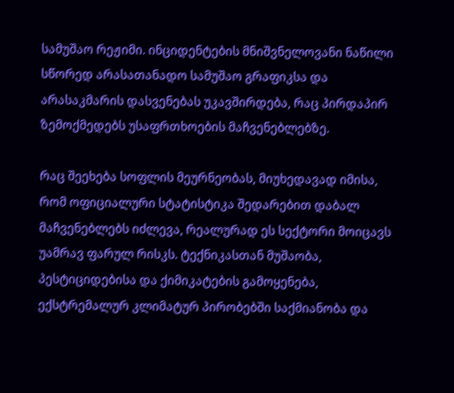სამუშაო რეჟიმი. ინციდენტების მნიშვნელოვანი ნაწილი სწორედ არასათანადო სამუშაო გრაფიკსა და არასაკმარის დასვენებას უკავშირდება, რაც პირდაპირ ზემოქმედებს უსაფრთხოების მაჩვენებლებზე.

რაც შეეხება სოფლის მეურნეობას, მიუხედავად იმისა, რომ ოფიციალური სტატისტიკა შედარებით დაბალ მაჩვენებლებს იძლევა, რეალურად ეს სექტორი მოიცავს უამრავ ფარულ რისკს. ტექნიკასთან მუშაობა, პესტიციდებისა და ქიმიკატების გამოყენება, ექსტრემალურ კლიმატურ პირობებში საქმიანობა და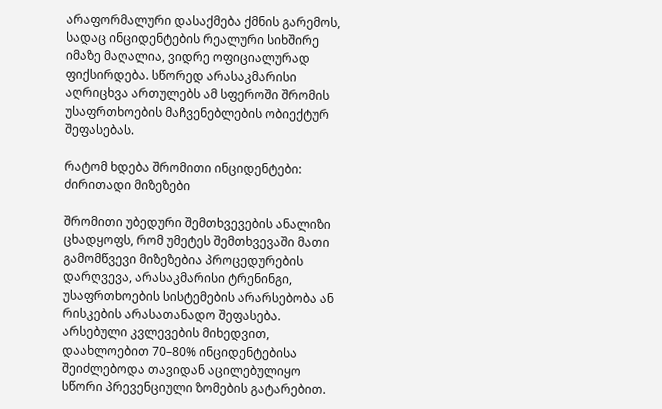არაფორმალური დასაქმება ქმნის გარემოს, სადაც ინციდენტების რეალური სიხშირე იმაზე მაღალია, ვიდრე ოფიციალურად ფიქსირდება. სწორედ არასაკმარისი აღრიცხვა ართულებს ამ სფეროში შრომის უსაფრთხოების მაჩვენებლების ობიექტურ შეფასებას.

რატომ ხდება შრომითი ინციდენტები: ძირითადი მიზეზები

შრომითი უბედური შემთხვევების ანალიზი ცხადყოფს, რომ უმეტეს შემთხვევაში მათი გამომწვევი მიზეზებია პროცედურების დარღვევა, არასაკმარისი ტრენინგი, უსაფრთხოების სისტემების არარსებობა ან რისკების არასათანადო შეფასება. არსებული კვლევების მიხედვით, დაახლოებით 70–80% ინციდენტებისა შეიძლებოდა თავიდან აცილებულიყო სწორი პრევენციული ზომების გატარებით.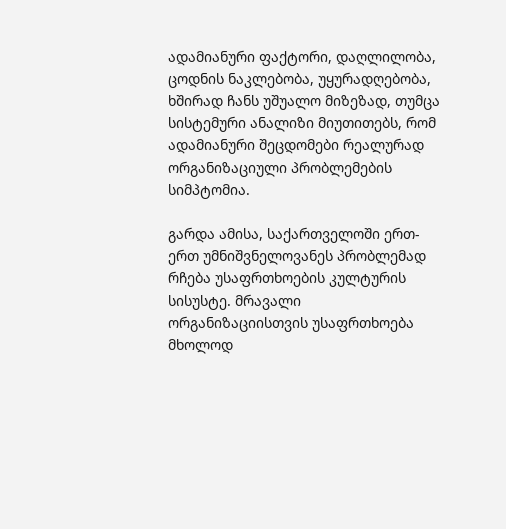ადამიანური ფაქტორი, დაღლილობა, ცოდნის ნაკლებობა, უყურადღებობა, ხშირად ჩანს უშუალო მიზეზად, თუმცა სისტემური ანალიზი მიუთითებს, რომ ადამიანური შეცდომები რეალურად ორგანიზაციული პრობლემების სიმპტომია.

გარდა ამისა, საქართველოში ერთ-ერთ უმნიშვნელოვანეს პრობლემად რჩება უსაფრთხოების კულტურის სისუსტე. მრავალი ორგანიზაციისთვის უსაფრთხოება მხოლოდ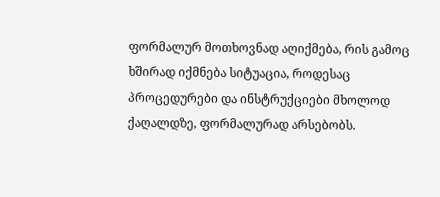ფორმალურ მოთხოვნად აღიქმება, რის გამოც ხშირად იქმნება სიტუაცია, როდესაც პროცედურები და ინსტრუქციები მხოლოდ ქაღალდზე, ფორმალურად არსებობს.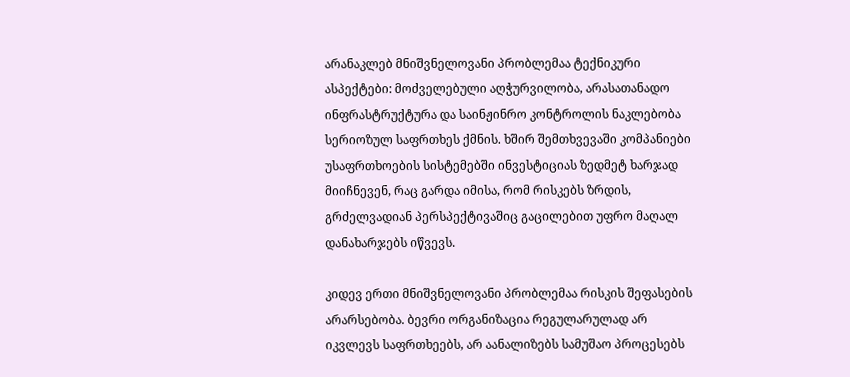არანაკლებ მნიშვნელოვანი პრობლემაა ტექნიკური ასპექტები: მოძველებული აღჭურვილობა, არასათანადო ინფრასტრუქტურა და საინჟინრო კონტროლის ნაკლებობა სერიოზულ საფრთხეს ქმნის. ხშირ შემთხვევაში კომპანიები უსაფრთხოების სისტემებში ინვესტიციას ზედმეტ ხარჯად მიიჩნევენ, რაც გარდა იმისა, რომ რისკებს ზრდის, გრძელვადიან პერსპექტივაშიც გაცილებით უფრო მაღალ დანახარჯებს იწვევს.

კიდევ ერთი მნიშვნელოვანი პრობლემაა რისკის შეფასების არარსებობა. ბევრი ორგანიზაცია რეგულარულად არ იკვლევს საფრთხეებს, არ აანალიზებს სამუშაო პროცესებს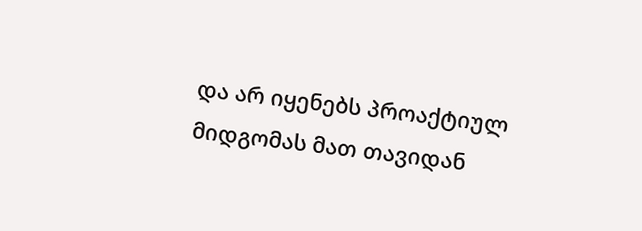და არ იყენებს პროაქტიულ მიდგომას მათ თავიდან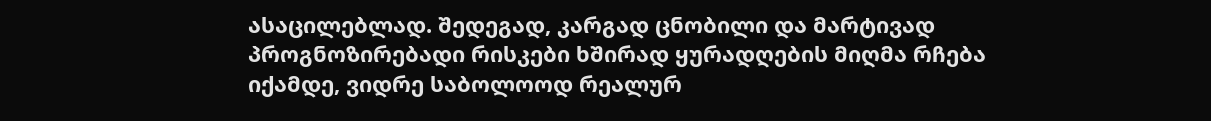ასაცილებლად. შედეგად, კარგად ცნობილი და მარტივად პროგნოზირებადი რისკები ხშირად ყურადღების მიღმა რჩება  იქამდე, ვიდრე საბოლოოდ რეალურ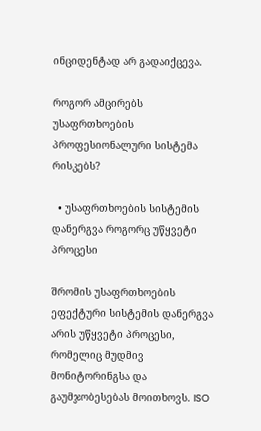ინციდენტად არ გადაიქცევა.

როგორ ამცირებს უსაფრთხოების პროფესიონალური სისტემა რისკებს?

  • უსაფრთხოების სისტემის დანერგვა როგორც უწყვეტი პროცესი

შრომის უსაფრთხოების ეფექტური სისტემის დანერგვა არის უწყვეტი პროცესი, რომელიც მუდმივ მონიტორინგსა და გაუმჯობესებას მოითხოვს. ISO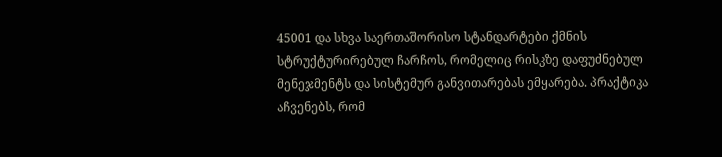45001 და სხვა საერთაშორისო სტანდარტები ქმნის სტრუქტურირებულ ჩარჩოს, რომელიც რისკზე დაფუძნებულ მენეჯმენტს და სისტემურ განვითარებას ემყარება. პრაქტიკა აჩვენებს, რომ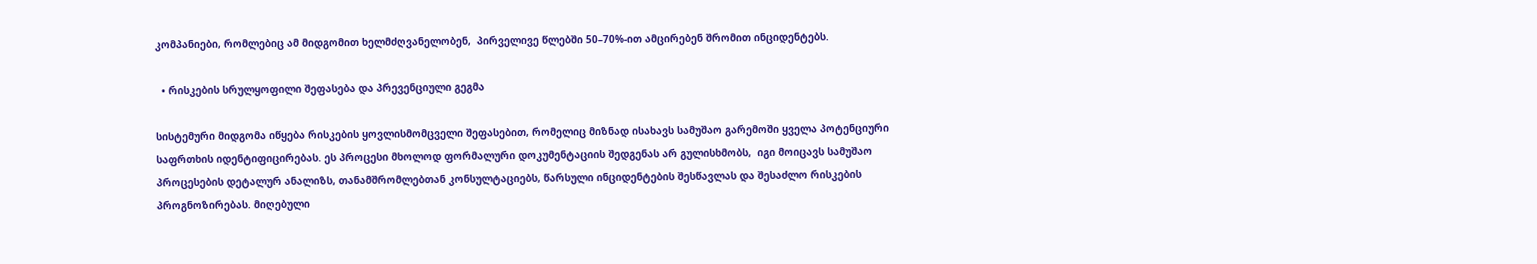კომპანიები, რომლებიც ამ მიდგომით ხელმძღვანელობენ,  პირველივე წლებში 50–70%-ით ამცირებენ შრომით ინციდენტებს.

  • რისკების სრულყოფილი შეფასება და პრევენციული გეგმა

სისტემური მიდგომა იწყება რისკების ყოვლისმომცველი შეფასებით, რომელიც მიზნად ისახავს სამუშაო გარემოში ყველა პოტენციური საფრთხის იდენტიფიცირებას. ეს პროცესი მხოლოდ ფორმალური დოკუმენტაციის შედგენას არ გულისხმობს,  იგი მოიცავს სამუშაო პროცესების დეტალურ ანალიზს, თანამშრომლებთან კონსულტაციებს, წარსული ინციდენტების შესწავლას და შესაძლო რისკების პროგნოზირებას. მიღებული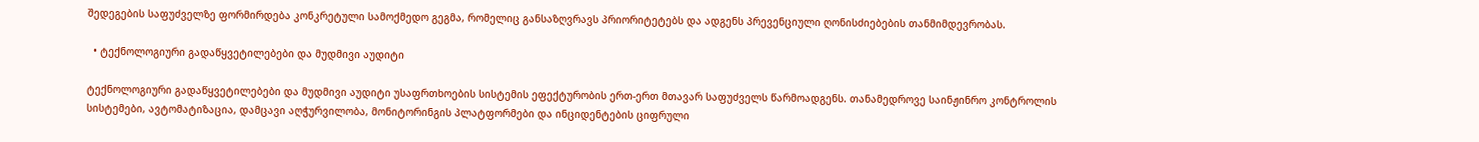შედეგების საფუძველზე ფორმირდება კონკრეტული სამოქმედო გეგმა, რომელიც განსაზღვრავს პრიორიტეტებს და ადგენს პრევენციული ღონისძიებების თანმიმდევრობას.

  • ტექნოლოგიური გადაწყვეტილებები და მუდმივი აუდიტი

ტექნოლოგიური გადაწყვეტილებები და მუდმივი აუდიტი უსაფრთხოების სისტემის ეფექტურობის ერთ-ერთ მთავარ საფუძველს წარმოადგენს. თანამედროვე საინჟინრო კონტროლის სისტემები, ავტომატიზაცია, დამცავი აღჭურვილობა, მონიტორინგის პლატფორმები და ინციდენტების ციფრული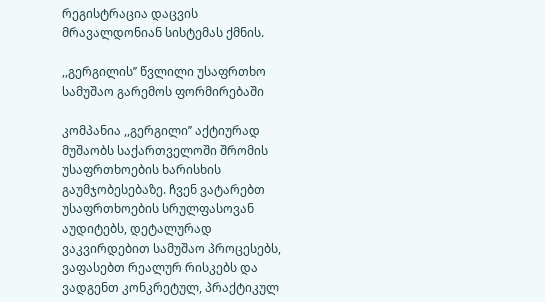რეგისტრაცია დაცვის მრავალდონიან სისტემას ქმნის.

,,გერგილის’’ წვლილი უსაფრთხო სამუშაო გარემოს ფორმირებაში

კომპანია ,,გერგილი’’ აქტიურად მუშაობს საქართველოში შრომის უსაფრთხოების ხარისხის გაუმჯობესებაზე. ჩვენ ვატარებთ უსაფრთხოების სრულფასოვან აუდიტებს, დეტალურად ვაკვირდებით სამუშაო პროცესებს, ვაფასებთ რეალურ რისკებს და ვადგენთ კონკრეტულ, პრაქტიკულ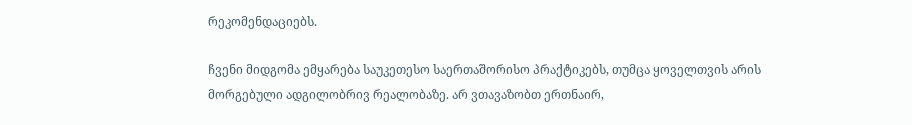რეკომენდაციებს.

ჩვენი მიდგომა ემყარება საუკეთესო საერთაშორისო პრაქტიკებს, თუმცა ყოველთვის არის მორგებული ადგილობრივ რეალობაზე. არ ვთავაზობთ ერთნაირ,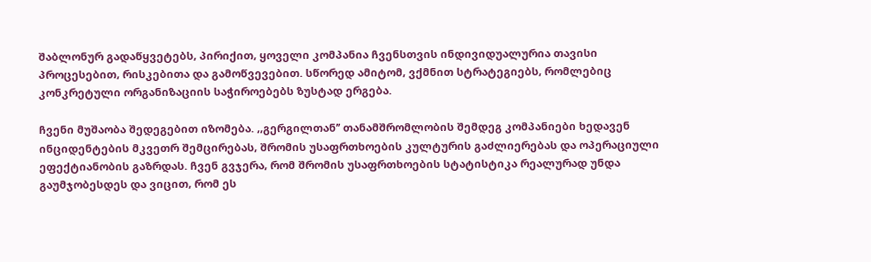შაბლონურ გადაწყვეტებს, პირიქით, ყოველი კომპანია ჩვენსთვის ინდივიდუალურია თავისი პროცესებით, რისკებითა და გამოწვევებით. სწორედ ამიტომ, ვქმნით სტრატეგიებს, რომლებიც კონკრეტული ორგანიზაციის საჭიროებებს ზუსტად ერგება.

ჩვენი მუშაობა შედეგებით იზომება. ,,გერგილთან’’ თანამშრომლობის შემდეგ კომპანიები ხედავენ ინციდენტების მკვეთრ შემცირებას, შრომის უსაფრთხოების კულტურის გაძლიერებას და ოპერაციული ეფექტიანობის გაზრდას. ჩვენ გვჯერა, რომ შრომის უსაფრთხოების სტატისტიკა რეალურად უნდა გაუმჯობესდეს და ვიცით, რომ ეს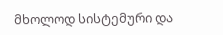მხოლოდ სისტემური და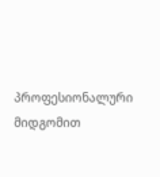პროფესიონალური მიდგომით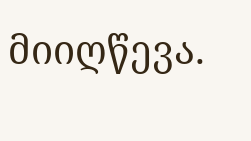მიიღწევა.